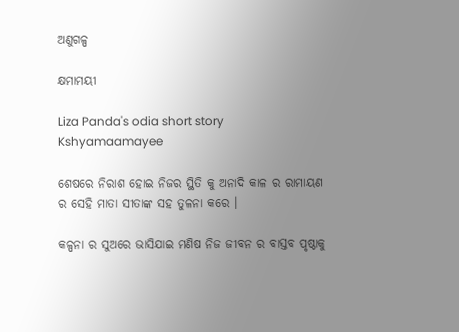ଅଣୁଗଳ୍ପ

କ୍ଷମାମୟୀ

Liza Panda's odia short story Kshyamaamayee

ଶେଷରେ ନିରାଶ ହୋଇ ନିଜର ସ୍ଥିତି କୁ ଅନାଦି କାଳ ର ରାମାୟଣ ର ସେହି ମାତା ସୀତାଙ୍କ ସହ ତୁଳନା କରେ ।

କଳ୍ପନା ର ସୁଅରେ ଭାସିଯାଇ ମଣିଷ ନିଜ ଜୀବନ ର ବାସ୍ତବ ପୃଷ୍ଠାକୁ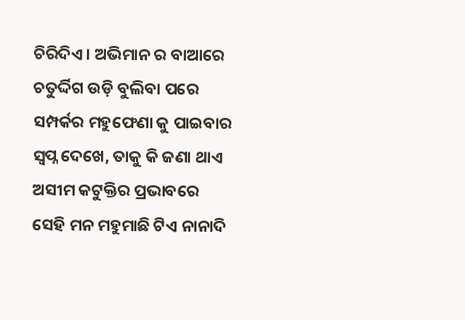ଚିରିଦିଏ । ଅଭିମାନ ର ବାଆରେ ଚତୁର୍ଦ୍ଦିଗ ଉଡ଼ି ବୁଲିବା ପରେ ସମ୍ପର୍କର ମହୁଫେଣା କୁ ପାଇବାର ସ୍ଵପ୍ନ ଦେଖେ, ତାକୁ କି ଜଣା ଥାଏ ଅସୀମ କଟୁକ୍ତିର ପ୍ରଭାବରେ ସେହି ମନ ମହୁମାଛି ଟିଏ ନାନାଦି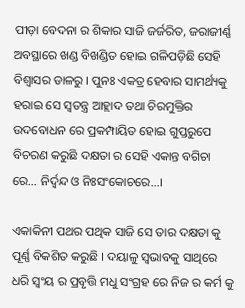ପୀଡ଼ା ବେଦନା ର ଶିକାର ସାଜି ଜର୍ଜରିତ, ଜରାଜୀର୍ଣ୍ଣ ଅବସ୍ଥାରେ ଖଣ୍ଡ ବିଖଣ୍ଡିତ ହୋଇ ଗଳିପଡ଼ିଛି ସେହି ବିଶ୍ୱାସର ଡାଳରୁ । ପୁନଃ ଏକତ୍ର ହେବାର ସାମର୍ଥ୍ୟକୁ ହରାଇ ସେ ସ୍ଵତନ୍ତ୍ର ଆହ୍ଲାଦ ତଥା ଚିରମୁକ୍ତିର ଉଦବୋଧନ ରେ ପ୍ରକମ୍ପାୟିତ ହୋଇ ଗୁପ୍ତରୁପେ ବିଚରଣ କରୁଛି ଦକ୍ଷତା ର ସେହି ଏକାନ୍ତ ବଗିଚା ରେ… ନିର୍ଦ୍ଵନ୍ଦ ଓ ନିଃସଂକୋଚରେ…।

ଏକାକିନୀ ପଥର ପଥିକ ସାଜି ସେ ତାର ଦକ୍ଷତା କୁ ପୂର୍ଣ୍ଣ ବିକଶିତ କରୁଛି । ଦୟାଳୁ ସ୍ଵଭାବକୁ ସାଥିରେ ଧରି ସ୍ଵଂୟ ର ପ୍ରବୃତ୍ତି ମଧୁ ସଂଗ୍ରହ ରେ ନିଜ ର କର୍ମ କୁ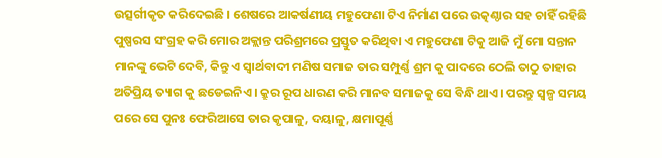ଉତ୍ସର୍ଗୀକୃତ କରିଦେଇଛି । ଶେଷରେ ଆକର୍ଷଣୀୟ ମହୁଫେଣା ଟିଏ ନିର୍ମାଣ ପରେ ଉତ୍କଣ୍ଠାର ସହ ଚାହିଁ ରହିଛି ପୁଷ୍ପରସ ସଂଗ୍ରହ କରି ମୋର ଅକ୍ଲାନ୍ତ ପରିଶ୍ରମରେ ପ୍ରସ୍ତୁତ କରିଥିବା ଏ ମହୁଫେଣା ଟିକୁ ଆଜି ମୁଁ ମୋ ସନ୍ତାନ ମାନଙ୍କୁ ଭେଟି ଦେବି, କିନ୍ତୁ ଏ ସ୍ୱାର୍ଥବାଦୀ ମଣିଷ ସମାଜ ତାର ସମ୍ପୁର୍ଣ୍ଣ ଶ୍ରମ କୁ ପାଦରେ ଠେଲି ତାଠୁ ତାହାର ଅତିପ୍ରିୟ ତ୍ୟାଗ କୁ ଛଡେଇନିଏ । କ୍ରୁର ରୂପ ଧାରଣ କରି ମାନବ ସମାଜକୁ ସେ ବିନ୍ଧି ଥାଏ । ପରନ୍ତୁ ସ୍ୱଳ୍ପ ସମୟ ପରେ ସେ ପୁନଃ ଫେରିଆସେ ତାର କୃପାଳୁ, ଦୟାଳୁ, କ୍ଷମାପୂର୍ଣ୍ଣ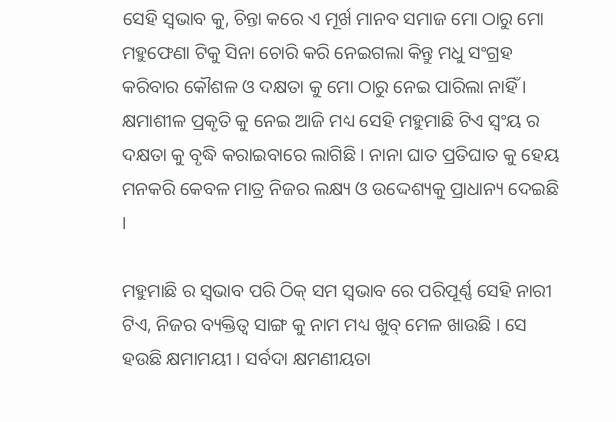ସେହି ସ୍ଵଭାବ କୁ, ଚିନ୍ତା କରେ ଏ ମୂର୍ଖ ମାନବ ସମାଜ ମୋ ଠାରୁ ମୋ ମହୁଫେଣା ଟିକୁ ସିନା ଚୋରି କରି ନେଇଗଲା କିନ୍ତୁ ମଧୁ ସଂଗ୍ରହ କରିବାର କୌଶଳ ଓ ଦକ୍ଷତା କୁ ମୋ ଠାରୁ ନେଇ ପାରିଲା ନାହିଁ । କ୍ଷମାଶୀଳ ପ୍ରକୃତି କୁ ନେଇ ଆଜି ମଧ୍ୟ ସେହି ମହୁମାଛି ଟିଏ ସ୍ଵଂୟ ର ଦକ୍ଷତା କୁ ବୃଦ୍ଧି କରାଇବାରେ ଲାଗିଛି । ନାନା ଘାତ ପ୍ରତିଘାତ କୁ ହେୟ ମନକରି କେବଳ ମାତ୍ର ନିଜର ଲକ୍ଷ୍ୟ ଓ ଉଦ୍ଦେଶ୍ୟକୁ ପ୍ରାଧାନ୍ୟ ଦେଇଛି ।

ମହୁମାଛି ର ସ୍ଵଭାବ ପରି ଠିକ୍ ସମ ସ୍ଵଭାବ ରେ ପରିପୂର୍ଣ୍ଣ ସେହି ନାରୀ ଟିଏ, ନିଜର ବ୍ୟକ୍ତିତ୍ଵ ସାଙ୍ଗ କୁ ନାମ ମଧ୍ୟ ଖୁବ୍ ମେଳ ଖାଉଛି । ସେ ହଉଛି କ୍ଷମାମୟୀ । ସର୍ବଦା କ୍ଷମଣୀୟତା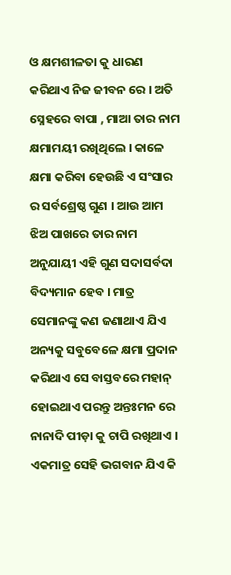ଓ କ୍ଷମଶୀଳତା କୁ ଧାରଣ କରିଥାଏ ନିଜ ଜୀବନ ରେ । ଅତି ସ୍ନେହରେ ବାପା , ମାଆ ତାର ନାମ କ୍ଷମାମୟୀ ରଖିଥିଲେ । କାଳେ କ୍ଷମା କରିବା ହେଉଛି ଏ ସଂସାର ର ସର୍ବଶ୍ରେଷ୍ଠ ଗୁଣ । ଆଉ ଆମ ଝିଅ ପାଖରେ ତାର ନାମ ଅନୁଯାୟୀ ଏହି ଗୁଣ ସଦାସର୍ବଦା ବିଦ୍ୟମାନ ହେବ । ମାତ୍ର ସେମାନଙ୍କୁ କଣ ଜଣାଥାଏ ଯିଏ ଅନ୍ୟକୁ ସବୁବେଳେ କ୍ଷମା ପ୍ରଦାନ କରିଥାଏ ସେ ବାସ୍ତବରେ ମହାନ୍ ହୋଇଥାଏ ପରନ୍ତୁ ଅନ୍ତଃମନ ରେ ନାନାଦି ପୀଡ଼ା କୁ ଚାପି ରଖିଥାଏ । ଏକମାତ୍ର ସେହି ଭଗବାନ ଯିଏ କି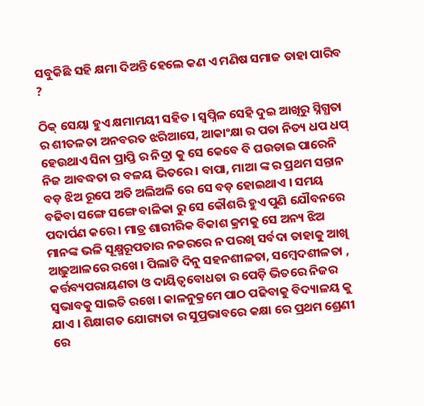ସବୁକିଛି ସହି କ୍ଷମା ଦିଅନ୍ତି ହେଲେ କଣ ଏ ମଣିଷ ସମାଜ ତାହା ପାରିବ ?

ଠିକ୍ ସେୟା ହୁଏ କ୍ଷମାମୟୀ ସହିତ । ସ୍ଵପ୍ନିଳ ସେହି ଦୁଇ ଆଖିରୁ ସ୍ନିଗ୍ଧତା ର ଶୀତଳତା ଅନବରତ ଝରିଆସେ, ଆକାଂକ୍ଷା ର ପତା ନିତ୍ୟ ଧପ ଧପ୍ ହେଉଥାଏ ସିନା ପ୍ରାପ୍ତି ର ନିଦ୍ରା କୁ ସେ କେବେ ବି ଘଉଡାଇ ପାରେନି ନିଜ ଆବଦ୍ଧତା ର ବଳୟ ଭିତରେ । ବାପା, ମାଆ ଙ୍କ ର ପ୍ରଥମ ସନ୍ତାନ ବଡ଼ ଝିଅ ରୂପେ ଅତି ଅଲିଅଳି ରେ ସେ ବଡ଼ ହୋଇଥାଏ । ସମୟ ବଢିବା ସଙ୍ଗେ ସଙ୍ଗେ ବାଳିକା ରୁ ସେ କୌଶରି ହୁଏ ପୁଣି ଯୌବନରେ ପଦାର୍ପଣ କରେ । ମାତ୍ର ଶାରୀରିକ ବିକାଶ କ୍ରମକୁ ସେ ଅନ୍ୟ ଝିଅ ମାନଙ୍କ ଭଳି ସୂକ୍ଷ୍ମରୂପତାର ନଜରରେ ନ ପରଖି ସର୍ବଦା ତାହାକୁ ଆଖି ଆଢ଼ୁଆଳରେ ରଖେ । ପିଲାଟି ଦିନୁ ସହନଶୀଳତା, ସମ୍ବେଦଶୀଳତା , କର୍ତ୍ତବ୍ୟପରାୟଣତା ଓ ଦାୟିତ୍ୱବୋଧତା ର ପେଡ଼ି ଭିତରେ ନିଜର ସ୍ଵଭାବକୁ ସାଇତି ରଖେ । କାଳନୁକ୍ରମେ ପାଠ ପଢିବାକୁ ବିଦ୍ୟାଳୟ କୁ ଯାଏ । ଶିକ୍ଷାଗତ ଯୋଗ୍ୟତା ର ସୁପ୍ରଭାବରେ କକ୍ଷା ରେ ପ୍ରଥମ ଶ୍ରେଣୀ ରେ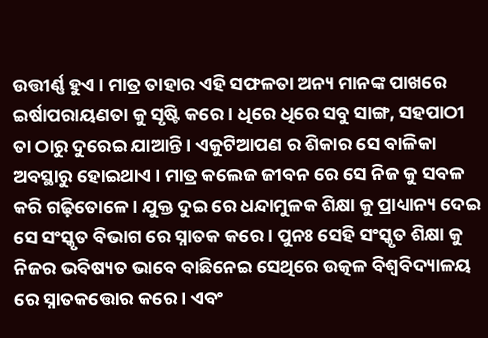ଉତ୍ତୀର୍ଣ୍ଣ ହୁଏ । ମାତ୍ର ତାହାର ଏହି ସଫଳତା ଅନ୍ୟ ମାନଙ୍କ ପାଖରେ ଇର୍ଷାପରାୟଣତା କୁ ସୃଷ୍ଟି କରେ। ଧିରେ ଧିରେ ସବୁ ସାଙ୍ଗ, ସହପାଠୀ ତା ଠାରୁ ଦୁରେଇ ଯାଆନ୍ତି । ଏକୁଟିଆପଣ ର ଶିକାର ସେ ବାଳିକା ଅବସ୍ଥାରୁ ହୋଇଥାଏ । ମାତ୍ର କଲେଜ ଜୀବନ ରେ ସେ ନିଜ କୁ ସବଳ କରି ଗଢ଼ିତୋଳେ । ଯୁକ୍ତ ଦୁଇ ରେ ଧନ୍ଦାମୁଳକ ଶିକ୍ଷା କୁ ପ୍ରାଧ୍ୟାନ୍ୟ ଦେଇ ସେ ସଂସ୍କୃତ ବିଭାଗ ରେ ସ୍ନାତକ କରେ । ପୁନଃ ସେହି ସଂସ୍କୃତ ଶିକ୍ଷା କୁ ନିଜର ଭବିଷ୍ୟତ ଭାବେ ବାଛିନେଇ ସେଥିରେ ଉତ୍କଳ ବିଶ୍ୱବିଦ୍ୟାଳୟ ରେ ସ୍ନାତକତ୍ତୋର କରେ । ଏବଂ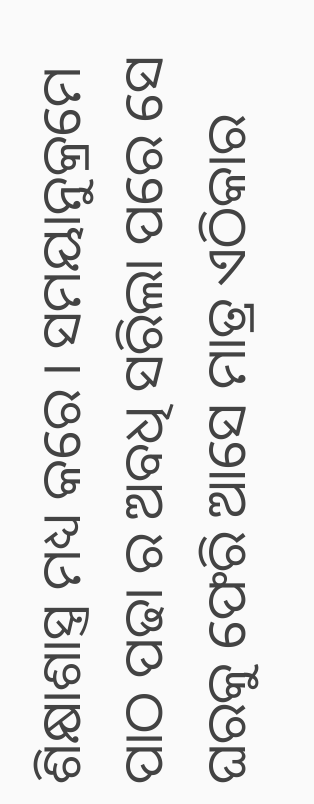ଶିକ୍ଷାଶାସ୍ତ୍ର ମଧ୍ୟ କରେ । ସମୟାନୁକ୍ରମେ ପାଠ ପଢା ର ଅବଧି ସରିଲା ପରେ ସେ ଘରକୁ ଫେରି ଆସେ ମାତ୍ର ଏଠିକାର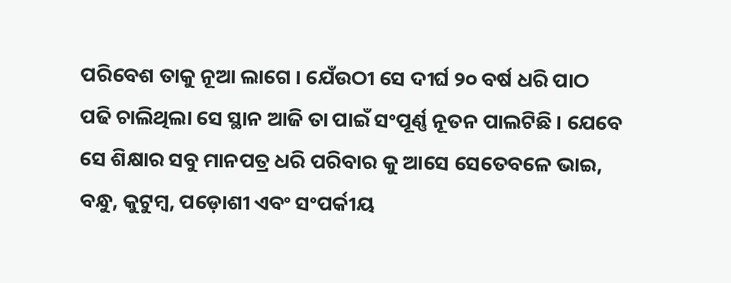ପରିବେଶ ତାକୁ ନୂଆ ଲାଗେ । ଯେଁଉଠୀ ସେ ଦୀର୍ଘ ୨୦ ବର୍ଷ ଧରି ପାଠ ପଢି ଚାଲିଥିଲା ସେ ସ୍ଥାନ ଆଜି ତା ପାଇଁ ସଂପୂର୍ଣ୍ଣ ନୂତନ ପାଲଟିଛି । ଯେବେ ସେ ଶିକ୍ଷାର ସବୁ ମାନପତ୍ର ଧରି ପରିବାର କୁ ଆସେ ସେତେବଳେ ଭାଇ, ବନ୍ଧୁ, କୁଟୁମ୍ବ, ପଡ଼ୋଶୀ ଏବଂ ସଂପର୍କୀୟ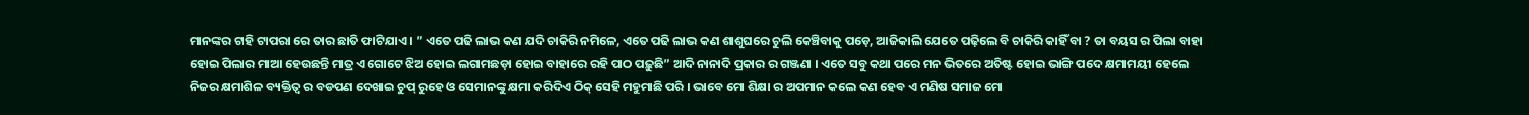ମାନଙ୍କର ଟାହି ଟାପରା ରେ ତାର ଛାତି ଫାଟିଯାଏ । ” ଏତେ ପଢି ଲାଭ କଣ ଯଦି ଚାକିରି ନମିଳେ, ଏତେ ପଢି ଲାଭ କଣ ଶାଶୁଘରେ ଚୁଲି କେଞ୍ଚିବାକୁ ପଡ଼େ, ଆଜିକାଲି ଯେତେ ପଢ଼ିଲେ ବି ଚାକିରି କାହିଁ ବା ? ତା ବୟସ ର ପିଲା ବାହା ହୋଇ ପିଲାର ମାଆ ହେଉଛନ୍ତି ମାତ୍ର ଏ ଗୋଟେ ଝିଅ ହୋଇ ଲଗାମଛଡ଼ା ହୋଇ ବାହାରେ ରହି ପାଠ ପଢ଼ୁଛି” ଆଦି ନାନାଦି ପ୍ରକାର ର ଗଞ୍ଜଣା । ଏତେ ସବୁ କଥା ପରେ ମନ ଭିତରେ ଅତିଷ୍ଟ ହୋଇ ଭାଙ୍ଗି ପଦେ କ୍ଷମାମୟୀ ହେଲେ ନିଜର କ୍ଷମାଶିଳ ବ୍ୟକ୍ତିତ୍ଵ ର ବଡପଣ ଦେଖାଇ ଚୁପ୍ ରୁହେ ଓ ସେମାନଙ୍କୁ କ୍ଷମା କରିଦିଏ ଠିକ୍ ସେହି ମହୁମାଛି ପରି । ଭାବେ ମୋ ଶିକ୍ଷା ର ଅପମାନ କଲେ କଣ ହେବ ଏ ମଣିଷ ସମାଜ ମୋ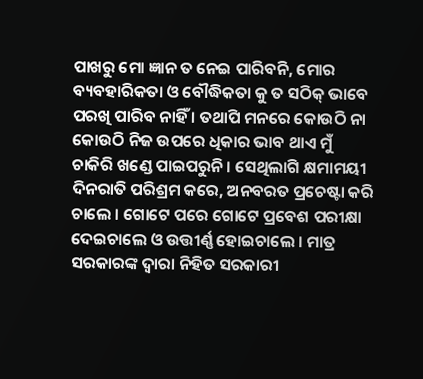ପାଖରୁ ମୋ ଜ୍ଞାନ ତ ନେଇ ପାରିବନି, ମୋର ବ୍ୟବହାରିକତା ଓ ବୌଦ୍ଧିକତା କୁ ତ ସଠିକ୍ ଭାବେ ପରଖି ପାରିବ ନାହିଁ । ତଥାପି ମନରେ କୋଉଠି ନା କୋଉଠି ନିଜ ଉପରେ ଧିକାର ଭାବ ଥାଏ ମୁଁ ଚାକିରି ଖଣ୍ଡେ ପାଇପରୁନି । ସେଥିଲାଗି କ୍ଷମାମୟୀ ଦିନରାତି ପରିଶ୍ରମ କରେ, ଅନବରତ ପ୍ରଚେଷ୍ଟା କରି ଚାଲେ । ଗୋଟେ ପରେ ଗୋଟେ ପ୍ରବେଶ ପରୀକ୍ଷା ଦେଇଚାଲେ ଓ ଉତ୍ତୀର୍ଣ୍ଣ ହୋଇଚାଲେ । ମାତ୍ର ସରକାରଙ୍କ ଦ୍ଵାରା ନିହିତ ସରକାରୀ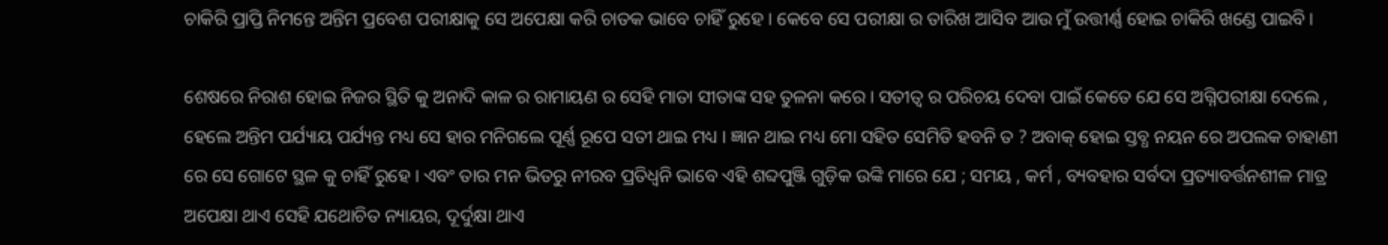ଚାକିରି ପ୍ରାପ୍ତି ନିମନ୍ତେ ଅନ୍ତିମ ପ୍ରବେଶ ପରୀକ୍ଷାକୁ ସେ ଅପେକ୍ଷା କରି ଚାତକ ଭାବେ ଚାହିଁ ରୁହେ । କେବେ ସେ ପରୀକ୍ଷା ର ତାରିଖ ଆସିବ ଆଉ ମୁଁ ଉତ୍ତୀର୍ଣ୍ଣ ହୋଇ ଚାକିରି ଖଣ୍ଡେ ପାଇବି।

ଶେଷରେ ନିରାଶ ହୋଇ ନିଜର ସ୍ଥିତି କୁ ଅନାଦି କାଳ ର ରାମାୟଣ ର ସେହି ମାତା ସୀତାଙ୍କ ସହ ତୁଳନା କରେ । ସତୀତ୍ୱ ର ପରିଚୟ ଦେବା ପାଇଁ କେତେ ଯେ ସେ ଅଗ୍ନିପରୀକ୍ଷା ଦେଲେ , ହେଲେ ଅନ୍ତିମ ପର୍ଯ୍ୟାୟ ପର୍ଯ୍ୟନ୍ତ ମଧ୍ୟ ସେ ହାର ମନିଗଲେ ପୂର୍ଣ୍ଣ ରୂପେ ସତୀ ଥାଇ ମଧ୍ୟ । ଜ୍ଞାନ ଥାଇ ମଧ୍ୟ ମୋ ସହିତ ସେମିତି ହବନି ତ ? ଅବାକ୍ ହୋଇ ସ୍ତବ୍ଧ ନୟନ ରେ ଅପଲକ ଚାହାଣୀ ରେ ସେ ଗୋଟେ ସ୍ଥଳ କୁ ଚାହିଁ ରୁହେ । ଏବଂ ତାର ମନ ଭିତରୁ ନୀରବ ପ୍ରତିଧ୍ଵନି ଭାବେ ଏହି ଶବ୍ଦପୁଞ୍ଜି ଗୁଡ଼ିକ ଉଙ୍କି ମାରେ ଯେ ; ସମୟ , କର୍ମ , ବ୍ୟବହାର ସର୍ବଦା ପ୍ରତ୍ୟାବର୍ତ୍ତନଶୀଳ ମାତ୍ର ଅପେକ୍ଷା ଥାଏ ସେହି ଯଥୋଚିତ ନ୍ୟାୟର, ଦୂର୍ଦୁକ୍ଷା ଥାଏ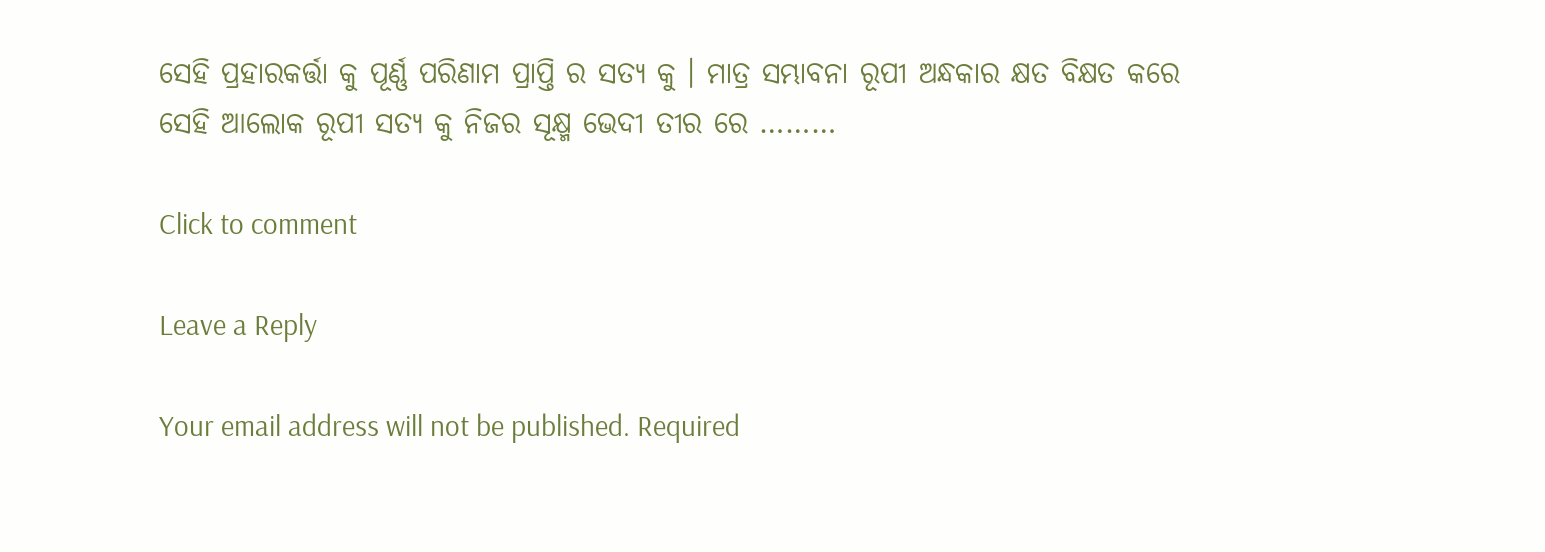ସେହି ପ୍ରହାରକର୍ତ୍ତା କୁ ପୂର୍ଣ୍ଣ ପରିଣାମ ପ୍ରାପ୍ତି ର ସତ୍ୟ କୁ । ମାତ୍ର ସମ୍ଭାବନା ରୂପୀ ଅନ୍ଧକାର କ୍ଷତ ବିକ୍ଷତ କରେ ସେହି ଆଲୋକ ରୂପୀ ସତ୍ୟ କୁ ନିଜର ସୂକ୍ଷ୍ମ ଭେଦୀ ତୀର ରେ ………

Click to comment

Leave a Reply

Your email address will not be published. Required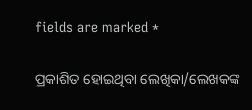fields are marked *

ପ୍ରକାଶିତ ହୋଇଥିବା ଲେଖିକା/ଲେଖକଙ୍କ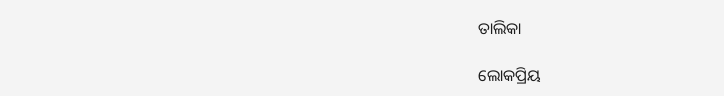ତାଲିକା

ଲୋକପ୍ରିୟ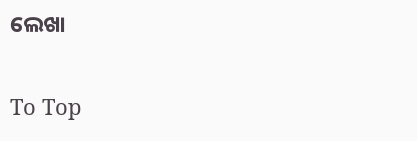ଲେଖା

To Top